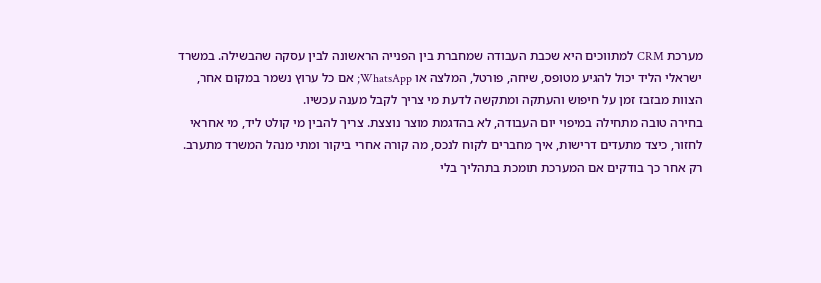מערכת CRM למתווכים היא שכבת העבודה שמחברת בין הפנייה הראשונה לבין עסקה שהבשילה. במשרד ישראלי הליד יכול להגיע מטופס, שיחה, פורטל, המלצה או WhatsApp; אם כל ערוץ נשמר במקום אחר, הצוות מבזבז זמן על חיפוש והעתקה ומתקשה לדעת מי צריך לקבל מענה עכשיו.
בחירה טובה מתחילה במיפוי יום העבודה, לא בהדגמת מוצר נוצצת. צריך להבין מי קולט ליד, מי אחראי לחזור, כיצד מתעדים דרישות, איך מחברים לקוח לנכס, מה קורה אחרי ביקור ומתי מנהל המשרד מתערב. רק אחר כך בודקים אם המערכת תומכת בתהליך בלי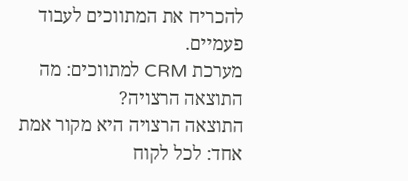להכריח את המתווכים לעבוד פעמיים.
מערכת CRM למתווכים: מה התוצאה הרצויה?
התוצאה הרצויה היא מקור אמת אחד: לכל לקוח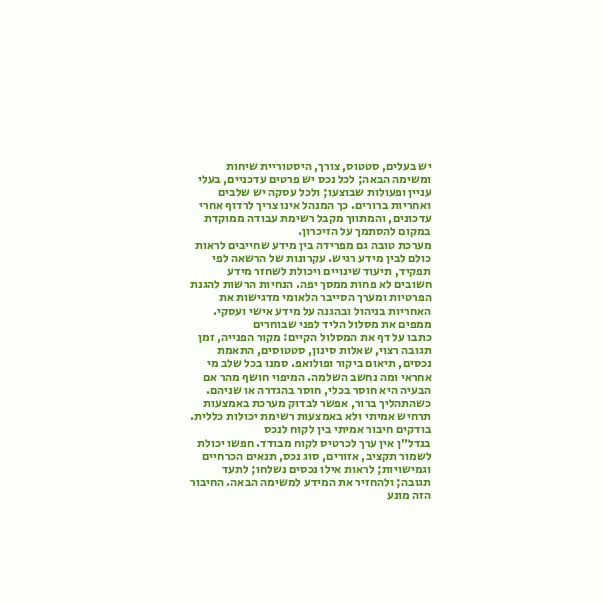יש בעלים, סטטוס, צורך, היסטוריית שיחות ומשימה הבאה; לכל נכס יש פרטים עדכניים, בעלי עניין ופעולות שבוצעו; ולכל עסקה יש שלבים ואחריות ברורים. כך המנהל אינו צריך לרדוף אחרי עדכונים, והמתווך מקבל רשימת עבודה ממוקדת במקום להסתמך על הזיכרון.
מערכת טובה גם מפרידה בין מידע שחייבים לראות כולם לבין מידע רגיש. עקרונות של הרשאה לפי תפקיד, תיעוד שינויים ויכולת לשחזר מידע חשובים לא פחות ממסך יפה. הנחיות הרשות להגנת הפרטיות ומערך הסייבר הלאומי מדגישות את האחריות בניהול ובהגנה על מידע אישי ועסקי.
ממפים את מסלול הליד לפני שבוחרים
כתבו על דף את המסלול הקיים: מקור הפנייה, זמן תגובה רצוי, שאלות סינון, סטטוסים, התאמת נכסים, תיאום ביקור ופולואפ. סמנו בכל שלב מי אחראי ומה נחשב השלמה. המיפוי חושף מהר אם הבעיה היא חוסר בכלי, חוסר בהגדרה או שניהם. כשהתהליך ברור, אפשר לבדוק מערכת באמצעות תרחיש אמיתי ולא באמצעות רשימת יכולות כללית.
בודקים חיבור אמיתי בין לקוח לנכס
בנדל״ן אין ערך לכרטיס לקוח מבודד. חפשו יכולת לשמור תקציב, אזורים, סוג נכס, תנאים הכרחיים וגמישויות; לראות אילו נכסים נשלחו; לתעד תגובה; ולהחזיר את המידע למשימה הבאה. החיבור הזה מונע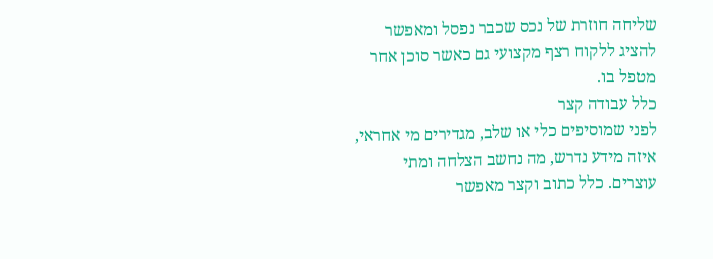שליחה חוזרת של נכס שכבר נפסל ומאפשר להציג ללקוח רצף מקצועי גם כאשר סוכן אחר מטפל בו.
כלל עבודה קצר
לפני שמוסיפים כלי או שלב, מגדירים מי אחראי, איזה מידע נדרש, מה נחשב הצלחה ומתי עוצרים. כלל כתוב וקצר מאפשר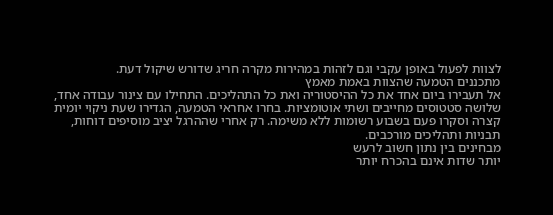לצוות לפעול באופן עקבי וגם לזהות במהירות מקרה חריג שדורש שיקול דעת.
מתכננים הטמעה שהצוות באמת מאמץ
אל תעבירו ביום אחד את כל ההיסטוריה ואת כל התהליכים. התחילו עם צינור עבודה אחד, שלושה סטטוסים מחייבים ושתי אוטומציות. בחרו אחראי הטמעה, הגדירו שעת ניקוי יומית קצרה וסקרו פעם בשבוע רשומות ללא משימה. רק אחרי שההרגל יציב מוסיפים דוחות, תבניות ותהליכים מורכבים.
מבחינים בין נתון חשוב לרעש
יותר שדות אינם בהכרח יותר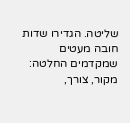שליטה. הגדירו שדות חובה מעטים שמקדמים החלטה: מקור, צורך,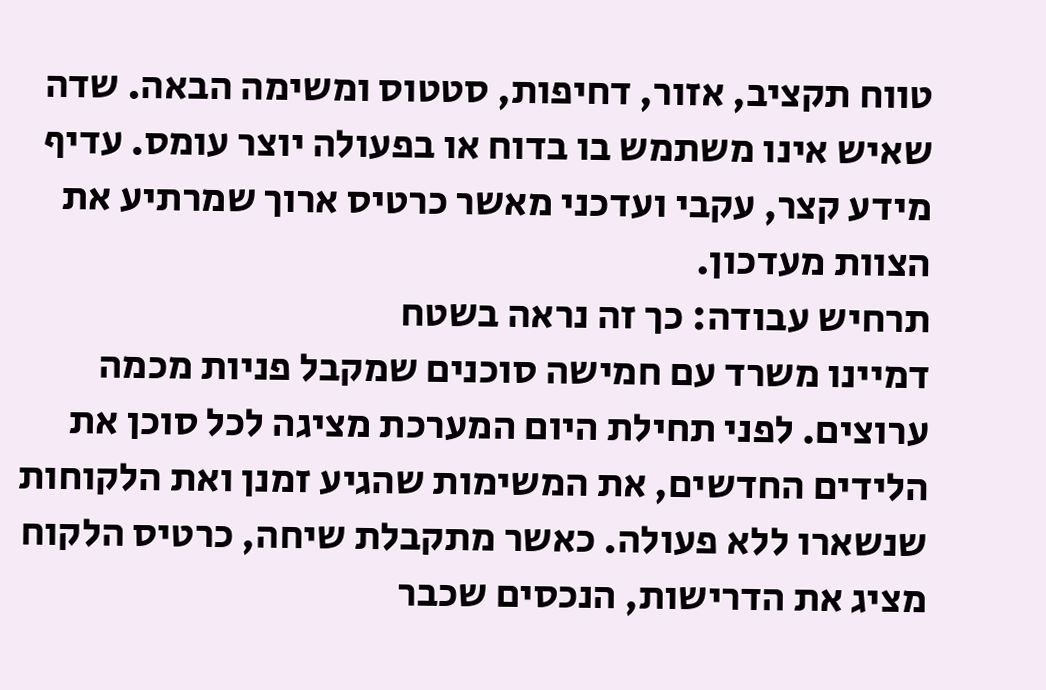טווח תקציב, אזור, דחיפות, סטטוס ומשימה הבאה. שדה שאיש אינו משתמש בו בדוח או בפעולה יוצר עומס. עדיף מידע קצר, עקבי ועדכני מאשר כרטיס ארוך שמרתיע את הצוות מעדכון.
תרחיש עבודה: כך זה נראה בשטח
דמיינו משרד עם חמישה סוכנים שמקבל פניות מכמה ערוצים. לפני תחילת היום המערכת מציגה לכל סוכן את הלידים החדשים, את המשימות שהגיע זמנן ואת הלקוחות שנשארו ללא פעולה. כאשר מתקבלת שיחה, כרטיס הלקוח מציג את הדרישות, הנכסים שכבר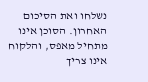נשלחו ואת הסיכום האחרון. הסוכן אינו מתחיל מאפס, והלקוח אינו צריך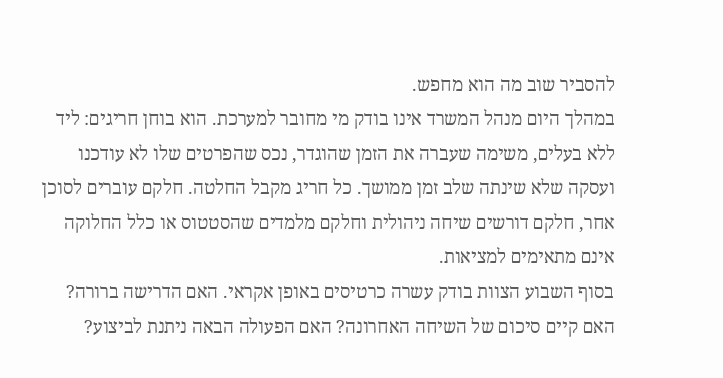להסביר שוב מה הוא מחפש.
במהלך היום מנהל המשרד אינו בודק מי מחובר למערכת. הוא בוחן חריגים: ליד ללא בעלים, משימה שעברה את הזמן שהוגדר, נכס שהפרטים שלו לא עודכנו ועסקה שלא שינתה שלב זמן ממושך. כל חריג מקבל החלטה. חלקם עוברים לסוכן אחר, חלקם דורשים שיחה ניהולית וחלקם מלמדים שהסטטוס או כלל החלוקה אינם מתאימים למציאות.
בסוף השבוע הצוות בודק עשרה כרטיסים באופן אקראי. האם הדרישה ברורה? האם קיים סיכום של השיחה האחרונה? האם הפעולה הבאה ניתנת לביצוע?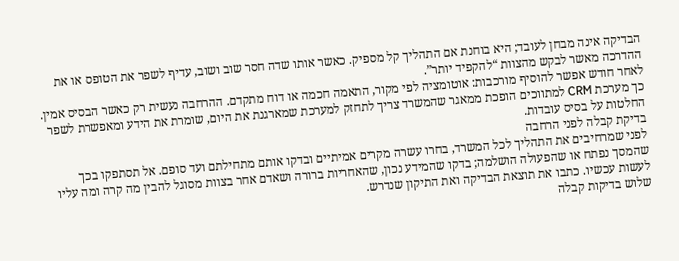הבדיקה אינה מבחן לעובד; היא בוחנת אם התהליך קל מספיק. כאשר אותו שדה חסר שוב ושוב, עדיף לשפר את הטופס או את ההדרכה מאשר לבקש מהצוות “להקפיד יותר”.
לאחר חודש אפשר להוסיף מורכבות: אוטומציה לפי מקור, התאמה חכמה או דוח מתקדם. ההרחבה נעשית רק כאשר הבסיס אמין. כך מערכת CRM למתווכים הופכת ממאגר שהמשרד צריך לתחזק למערכת שמארגנת את היום, שומרת את הידע ומאפשרת לשפר החלטות על בסיס עובדות.
בדיקת קבלה לפני הרחבה
לפני שמרחיבים את התהליך לכל המשרד, בחרו עשרה מקרים אמיתיים ובדקו אותם מתחילתם ועד סופם. אל תסתפקו בכך שהמסך נפתח או שהפעולה הושלמה; בדקו שהמידע נכון, שהאחריות ברורה ושאדם אחר בצוות מסוגל להבין מה קרה ומה עליו לעשות עכשיו. כתבו את תוצאת הבדיקה ואת התיקון שנדרש.
שלוש בדיקות קבלה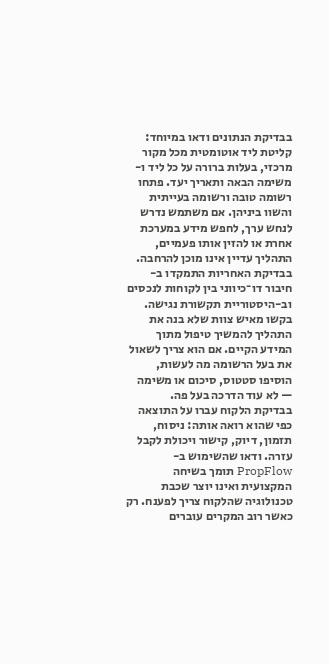בבדיקת הנתונים ודאו במיוחד: קליטת ליד אוטומטית מכל מקור מרכזי, בעלות ברורה על כל ליד ו-משימה הבאה ותאריך יעד. פתחו רשומה טובה ורשומה בעייתית והשוו ביניהן. אם משתמש נדרש לנחש ערך, לחפש מידע במערכת אחרת או להזין אותו פעמיים, התהליך עדיין אינו מוכן להרחבה.
בבדיקת האחריות התמקדו ב-חיבור דו־כיווני בין לקוחות לנכסים וב-היסטוריית תקשורת נגישה. בקשו מאיש צוות שלא בנה את התהליך להמשיך טיפול מתוך המידע הקיים. אם הוא צריך לשאול את בעל הרשומה מה לעשות, הוסיפו סטטוס, סיכום או משימה — לא עוד הדרכה בעל פה.
בבדיקת הלקוח עברו על התוצאה כפי שהוא רואה אותה: ניסוח, תזמון, דיוק, קישור ויכולת לקבל עזרה. ודאו שהשימוש ב-PropFlow תומך בשיחה המקצועית ואינו יוצר שכבת טכנולוגיה שהלקוח צריך לפענח. רק כאשר רוב המקרים עוברים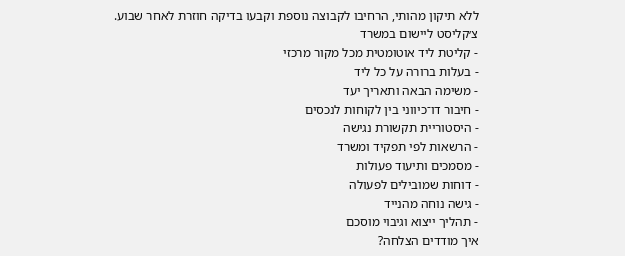ללא תיקון מהותי, הרחיבו לקבוצה נוספת וקבעו בדיקה חוזרת לאחר שבוע.
צ׳קליסט ליישום במשרד
- קליטת ליד אוטומטית מכל מקור מרכזי
- בעלות ברורה על כל ליד
- משימה הבאה ותאריך יעד
- חיבור דו־כיווני בין לקוחות לנכסים
- היסטוריית תקשורת נגישה
- הרשאות לפי תפקיד ומשרד
- מסמכים ותיעוד פעולות
- דוחות שמובילים לפעולה
- גישה נוחה מהנייד
- תהליך ייצוא וגיבוי מוסכם
איך מודדים הצלחה?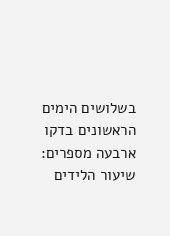בשלושים הימים הראשונים בדקו ארבעה מספרים: שיעור הלידים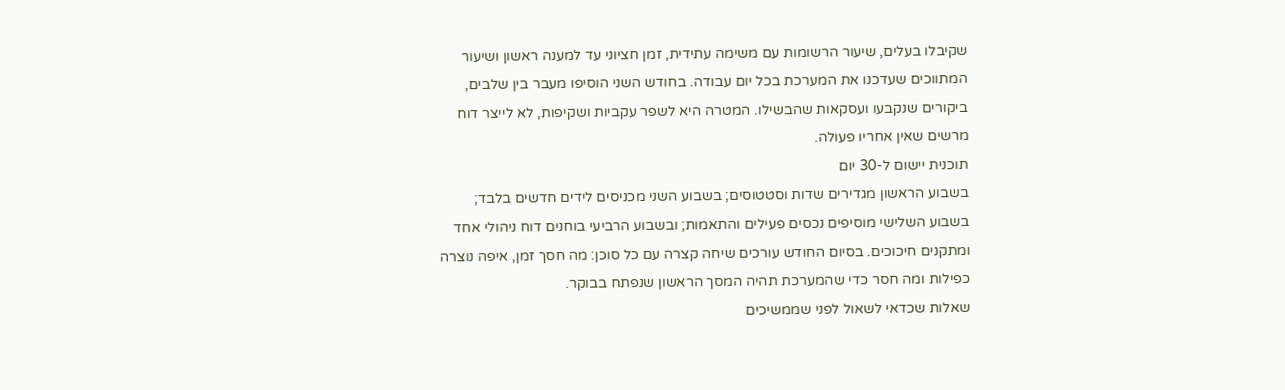שקיבלו בעלים, שיעור הרשומות עם משימה עתידית, זמן חציוני עד למענה ראשון ושיעור המתווכים שעדכנו את המערכת בכל יום עבודה. בחודש השני הוסיפו מעבר בין שלבים, ביקורים שנקבעו ועסקאות שהבשילו. המטרה היא לשפר עקביות ושקיפות, לא לייצר דוח מרשים שאין אחריו פעולה.
תוכנית יישום ל-30 יום
בשבוע הראשון מגדירים שדות וסטטוסים; בשבוע השני מכניסים לידים חדשים בלבד; בשבוע השלישי מוסיפים נכסים פעילים והתאמות; ובשבוע הרביעי בוחנים דוח ניהולי אחד ומתקנים חיכוכים. בסיום החודש עורכים שיחה קצרה עם כל סוכן: מה חסך זמן, איפה נוצרה כפילות ומה חסר כדי שהמערכת תהיה המסך הראשון שנפתח בבוקר.
שאלות שכדאי לשאול לפני שממשיכים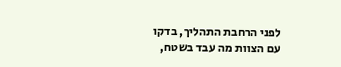לפני הרחבת התהליך, בדקו עם הצוות מה עבד בשטח,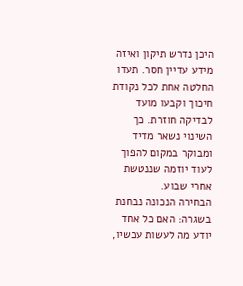היכן נדרש תיקון ואיזה מידע עדיין חסר. תעדו החלטה אחת לכל נקודת חיכוך וקבעו מועד לבדיקה חוזרת. כך השינוי נשאר מדיד ומבוקר במקום להפוך לעוד יוזמה שננטשת אחרי שבוע.
הבחירה הנכונה נבחנת בשגרה: האם כל אחד יודע מה לעשות עכשיו,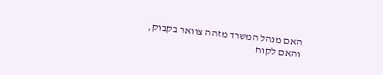האם מנהל המשרד מזהה צוואר בקבוק, והאם לקוח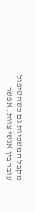מקבל המשכיות גם כשהטיפול עובר בין אנשי צוות. אפשר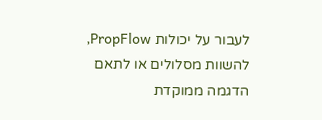לעבור על יכולות PropFlow, להשוות מסלולים או לתאם הדגמה ממוקדת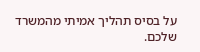על בסיס תהליך אמיתי מהמשרד שלכם.